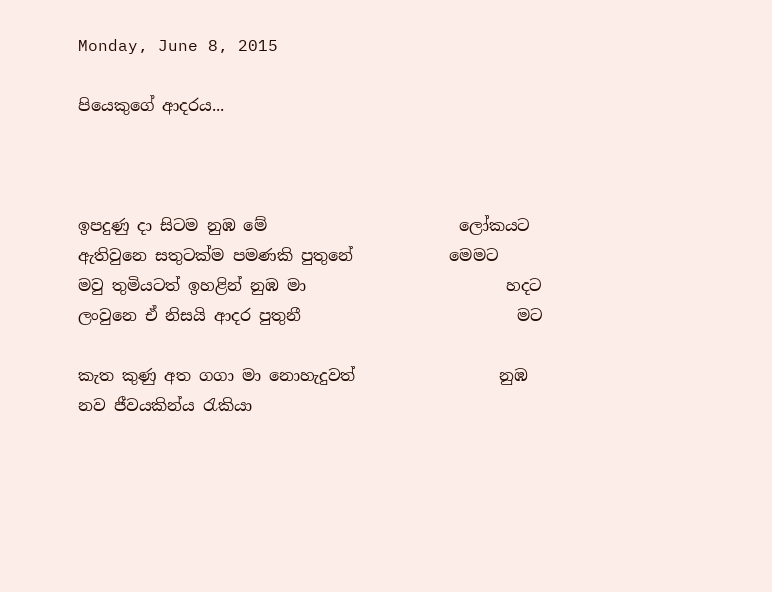Monday, June 8, 2015

පියෙකුගේ ආදරය...



ඉපදුණු දා සිටම නුඹ මේ                        ලෝකයට
ඇතිවුනෙ සතුටක්ම පමණකි පුතුනේ            මෙමට
මවු තුමියටත් ඉහළින් නුඹ මා                         හදට
ලංවුනෙ ඒ නිසයි ආදර පුතුනී                           මට

කැත කුණු අත ගගා මා නොහැදුවත්                  නුඹ
නව ජීවයකින්ය රැකියා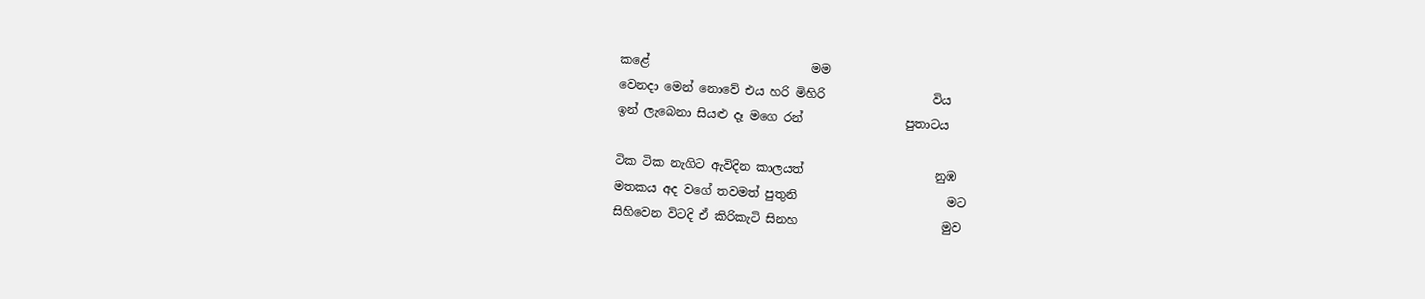කළේ                           මම
වෙනදා මෙන් නොවේ එය හරි මිහිරි                  විය
ඉන් ලැබෙනා සියළු දෑ මගෙ රන්                 පුතාටය

ටික ටික නැගිට ඇවිදින කාලයත්                      නුඹ
මතකය අද වගේ තවමත් පුතුනි                         මට
සිහිවෙන විටදි ඒ කිරිකැටි සිනහ                        මුව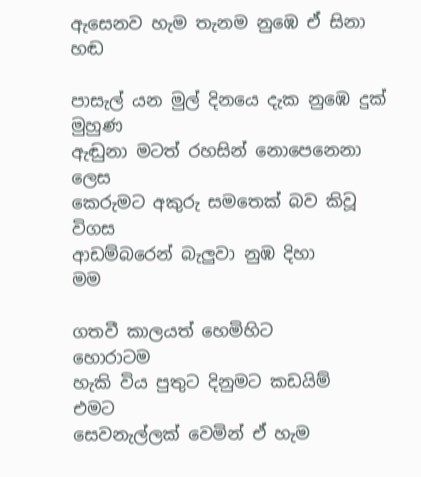ඇසෙනව හැම තැනම නුඹෙ ඒ සිනා                   හඬ

පාසැල් යන මුල් දිනයෙ දැක නුඹෙ දුක්            මුහුණ
ඇඬුනා මටත් රහසින් නොපෙනෙනා                ලෙස
කෙරුමට අකුරු සමතෙක් බව කිවූ                   විගස
ආඩම්බරෙන් බැලුවා නුඹ දිහා                           මම

ගතවී කාලයත් හෙමිහිට                          හොරාටම
හැකි විය පුතුට දිනුමට කඩයිම්                        එමට
සෙවනැල්ලක් වෙමින් ඒ හැම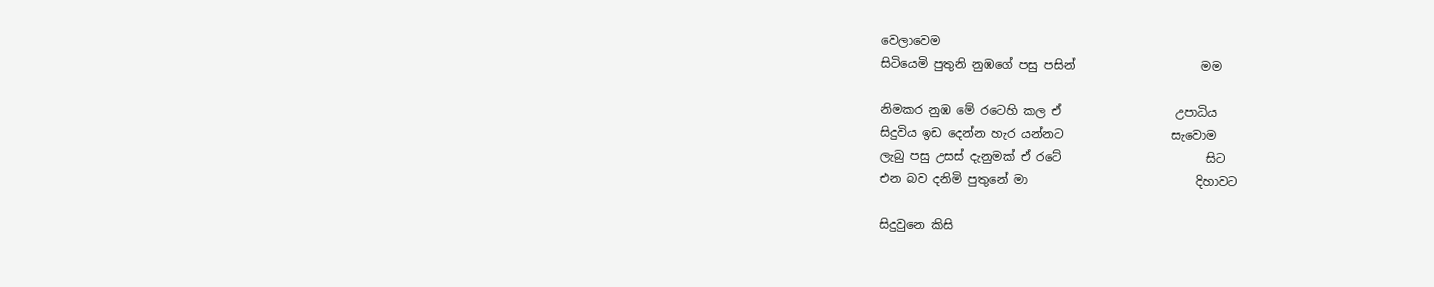වෙලාවෙම
සිටියෙමි පුතුනි නුඹගේ පසු පසින්                     මම

නිමකර නුඹ මේ රටෙහි කල ඒ                   උපාධිය
සිදුවිය ඉඩ දෙන්න හැර යන්නට                  සැවොම
ලැබු පසු උසස් දැනුමක් ඒ රටේ                        සිට
එන බව දනිමි පුතුනේ මා                            දිහාවට

සිදුවුනෙ කිසි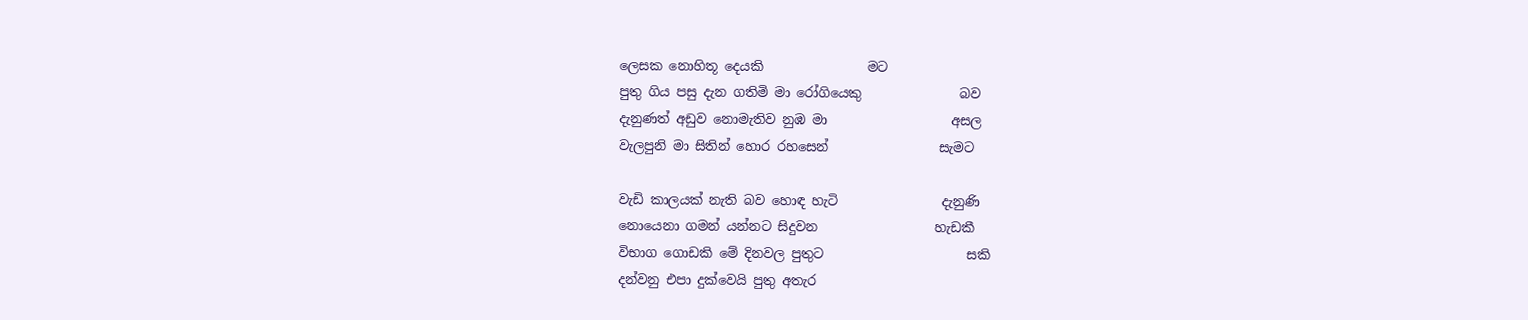ලෙසක නොහිතූ දෙයකි                මට
පුතු ගිය පසු දැන ගතිමි මා රෝගියෙකු               බව
දැනුණත් අඩුව නොමැතිව නුඹ මා                   අසල
වැලපුනි මා සිතින් හොර රහසෙන්                 සැමට

වැඩි කාලයක් නැති බව හොඳ හැටි                දැනුණි
නොයෙනා ගමන් යන්නට සිදුවන                  හැඩකී
විභාග ගොඩකි මේ දිනවල පුතුට                      සකි
දන්වනු එපා දුක්වෙයි පුතු අතැර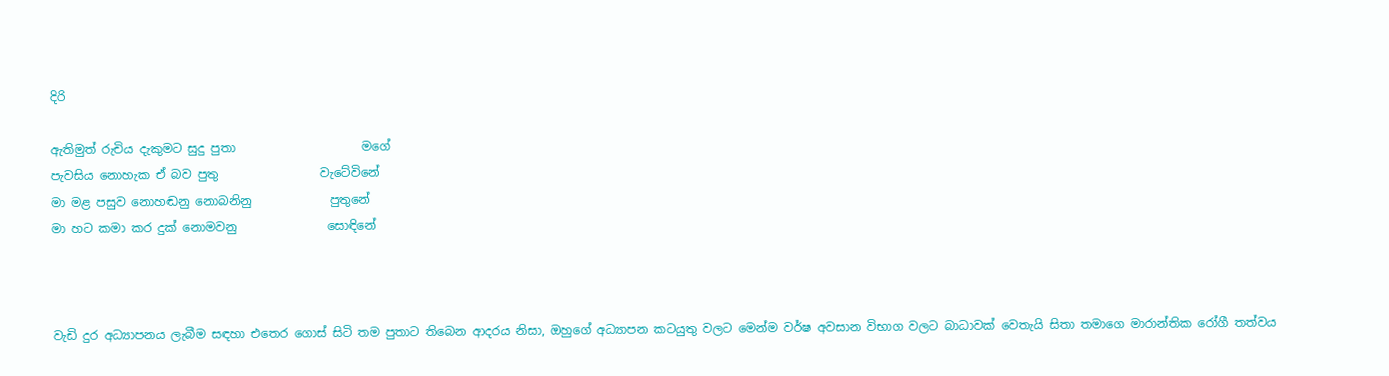දිරි

ඇතිමුත් රුචිය දැකුමට සුදු පුතා                     මගේ
පැවසිය නොහැක ඒ බව පුතු                 වැටේවිනේ
මා මළ පසුව නොහඬනු නොබනිනු             පුතුනේ
මා හට කමා කර දුක් නොමවනු               සොඳිනේ



වැඩි දුර අධ්‍යාපනය ලැබීම සඳහා එතෙර ගොස් සිටි තම පුතාට තිබෙන ආදරය නිසා, ඔහුගේ අධ්‍යාපන කටයුතු වලට මෙන්ම වර්ෂ අවසාන විභාග වලට බාධාවක් වෙතැයි සිතා තමාගෙ මාරාන්තික රෝගී තත්වය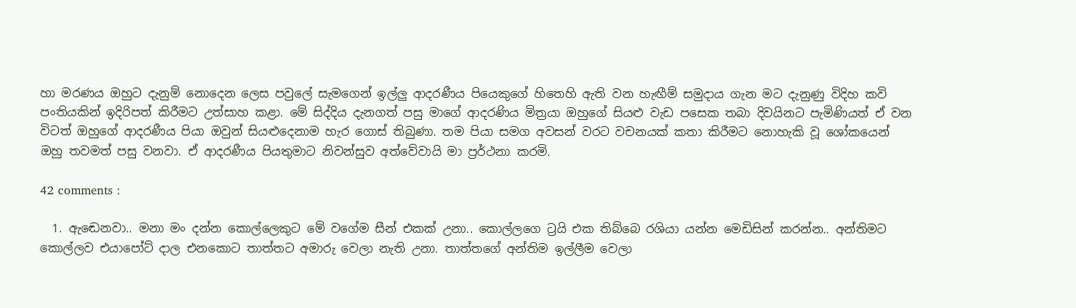හා මරණය ඔහුට දැනුම් නොදෙන ලෙස පවුලේ සැමගෙන් ඉල්ලු ආදරණීය පියෙකුගේ හිතෙහි ඇති වන හැඟීම් සමුදාය ගැන මට දැනුණු විදිහ කවි පංතියකින් ඉදිරිපත් කිරීමට උත්සාහ කළා. මේ සිද්දිය දැනගත් පසු මාගේ ආදරණිය මිත්‍රයා ඔහුගේ සියළු වැඩ පසෙක තබා දිවයිනට පැමිණියත් ඒ වන විටත් ඔහුගේ ආදරණීය පියා ඔවුන් සියළුදෙනාම හැර ගොස් තිබුණා. තම පියා සමග අවසන් වරට වචනයක් කතා කිරීමට නොහැකි වූ ශෝකයෙන් ඔහු තවමත් පසු වනවා. ඒ ආදරණීය පියතුමාට නිවන්සුව අත්වේවායි මා ප්‍රර්ථනා කරමි.

42 comments :

  1. ඇඬෙනවා.. මනා මං දන්න කොල්ලෙකුට මේ වගේම සීන් එකක් උනා.. කොල්ලගෙ ට්‍රයි එක තිබ්බෙ රශියා යන්න මෙඩිසින් කරන්න.. අන්තිමට කොල්ලව එයාපෝට් දාල එනකොට තාත්තට අමාරු වෙලා නැති උනා. තාත්තගේ අන්තිම ඉල්ලීම වෙලා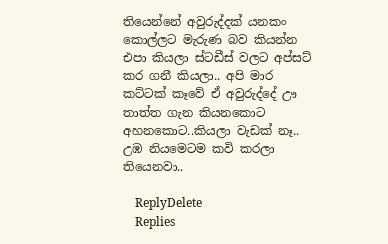තියෙන්නේ අවුරුද්දක් යනකං කොල්ලට මැරුණ බව කියන්න එපා කියලා ස්ටඩීස් වලට අප්සට් කර ගනී කියලා.. අපි මාර කට්ටක් කෑවේ ඒ අවුරුද්දේ ඌ තාත්ත ගැන කියනකොට අහනකොට..කියලා වැඩක් නෑ.. උඹ නියමෙටම කවි කරලා තියෙනවා..

    ReplyDelete
    Replies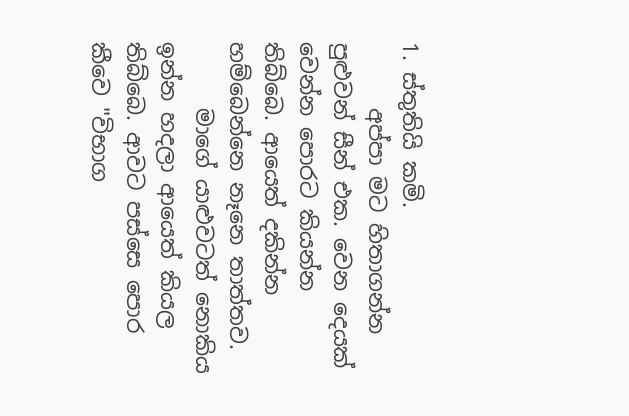1. ස්තුතියි කමි.
      අප්පා මට හිතාගන්න පුළුවන් සීන් එක. වෙන දෙයක් වෙන්න පොරට කියන්න තිබ්බෙ. ආයෙත් දකින්න හම්බෙන්නෙ නෑනෙ තාත්තව.
      මාගේ යාළුවටත් නොකිය ඉන්න හදලා ආයෙත් කියල තිබ්බෙ. ආවට පස්සෙ පොර කීවෙ "විභාග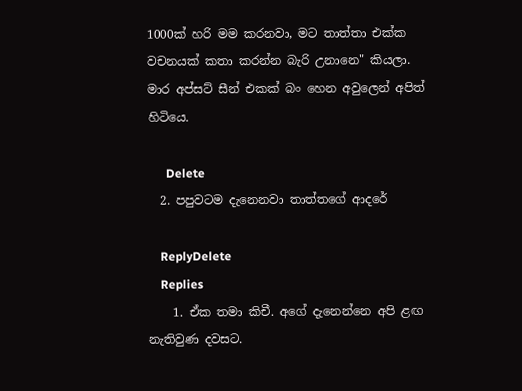1000ක් හරි මම කරනවා, මට තාත්තා එක්ක වචනයක් කතා කරන්න බැරි උනානෙ" කියලා. මාර අප්සට් සීන් එකක් බං හෙන අවුලෙන් අපිත් හිටියෙ.

      Delete
  2. පපුවටම දැනෙනවා තාත්තගේ ආදරේ

    ReplyDelete
    Replies
    1. ඒක තමා කිචී. අගේ දැනෙන්නෙ අපි ළඟ නැතිවුණ දවසට.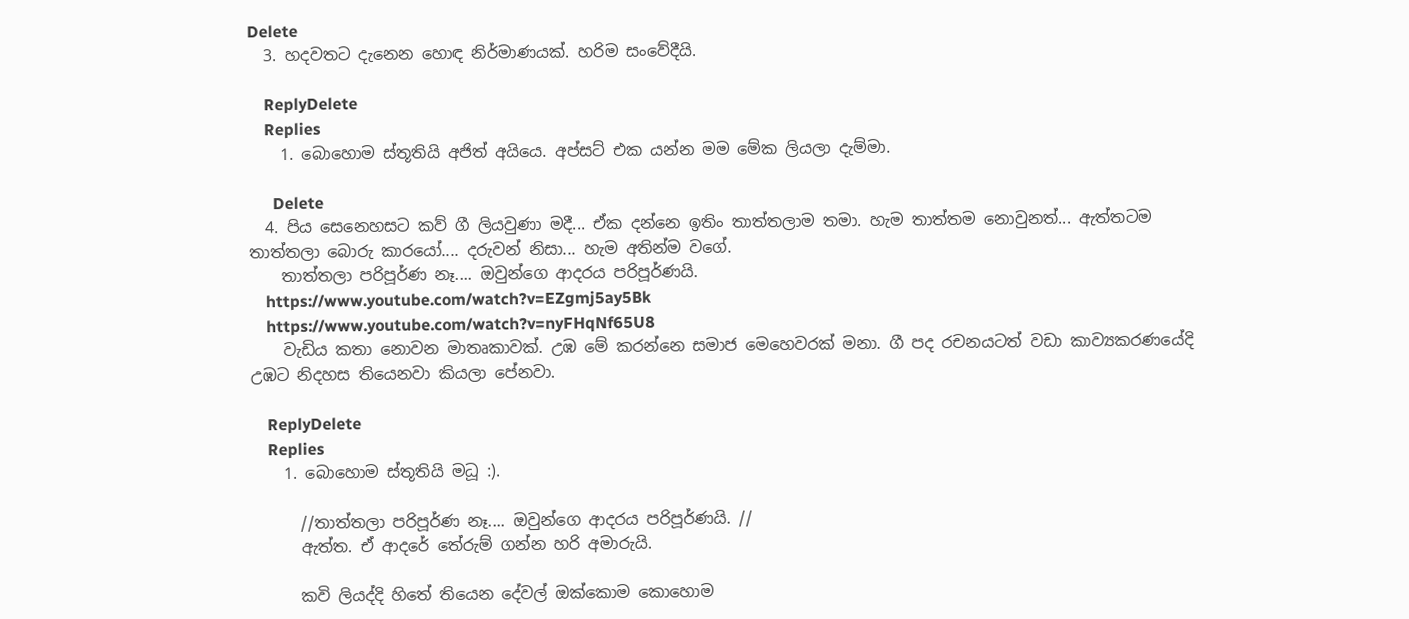Delete
  3. හදවතට දැනෙන හොඳ නිර්මාණයක්. හරිම සංවේදීයි.

    ReplyDelete
    Replies
    1. බොහොම ස්තූතියි අජිත් අයියෙ. අප්සට් එක යන්න මම මේක ලියලා දැම්මා.

      Delete
  4. පිය සෙනෙහසට කව් ගී ලියවුණා මදී... ඒක දන්නෙ ඉතිං තාත්තලාම තමා. හැම තාත්තම නොවුනත්... ඇත්තටම තාත්තලා බොරු කාරයෝ.... දරුවන් නිසා... හැම අතින්ම වගේ.
    තාත්තලා පරිපූර්ණ නෑ.... ඔවුන්ගෙ ආදරය පරිපූර්ණයි.
    https://www.youtube.com/watch?v=EZgmj5ay5Bk
    https://www.youtube.com/watch?v=nyFHqNf65U8
    වැඩිය කතා නොවන මාතෘකාවක්. උඹ මේ කරන්නෙ සමාජ මෙහෙවරක් මනා. ගී පද රචනයටත් වඩා කාව්‍යකරණයේදි උඹට නිදහස තියෙනවා කියලා පේනවා.

    ReplyDelete
    Replies
    1. බොහොම ස්තූතියි මධූ :).

      //තාත්තලා පරිපූර්ණ නෑ.... ඔවුන්ගෙ ආදරය පරිපූර්ණයි. //
      ඇත්ත. ඒ ආදරේ තේරුම් ගන්න හරි අමාරුයි.

      කවි ලියද්දි හිතේ තියෙන දේවල් ඔක්කොම කොහොම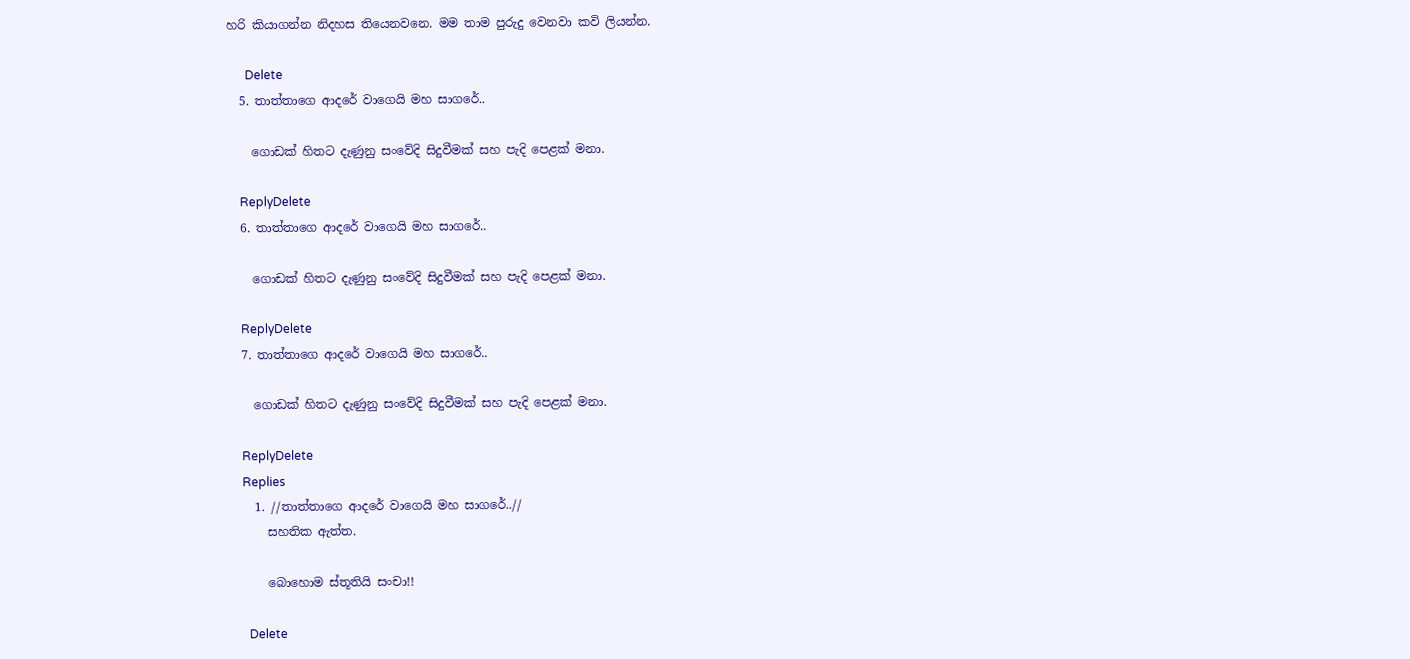හරි කියාගන්න නිදහස තියෙනවනෙ. මම තාම පුරුදු වෙනවා කවි ලියන්න.

      Delete
  5. තාත්තාගෙ ආදරේ වාගෙයි මහ සාගරේ..

    ගොඩක් හිතට දැණුනු සංවේදි සිදුවීමක් සහ පැදි පෙළක් මනා.

    ReplyDelete
  6. තාත්තාගෙ ආදරේ වාගෙයි මහ සාගරේ..

    ගොඩක් හිතට දැණුනු සංවේදි සිදුවීමක් සහ පැදි පෙළක් මනා.

    ReplyDelete
  7. තාත්තාගෙ ආදරේ වාගෙයි මහ සාගරේ..

    ගොඩක් හිතට දැණුනු සංවේදි සිදුවීමක් සහ පැදි පෙළක් මනා.

    ReplyDelete
    Replies
    1. //තාත්තාගෙ ආදරේ වාගෙයි මහ සාගරේ..//
      සහතික ඇත්ත.

      බොහොම ස්තූතියි සංචා!!

      Delete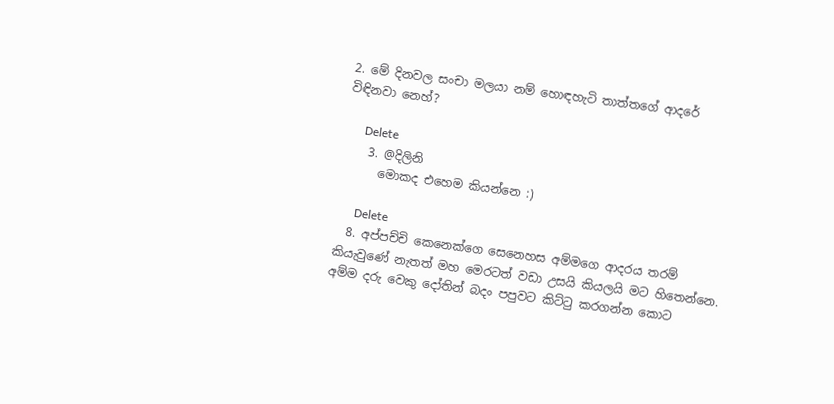2. මේ දිනවල සංචා මලයා නම් හොඳහැටි තාත්තගේ ආදරේ විඳිනවා නෙහ්?

      Delete
    3. @දිලිනි
      මොකද එහෙම කියන්නෙ :)

      Delete
  8. අප්පච්චි කෙනෙක්ගෙ සෙනෙහස අම්මගෙ ආදරය තරම් කියැවුණේ නැතත් මහ මෙරටත් වඩා උසයි කියලයි මට හිතෙන්නෙ. අම්ම දරු වෙකු දෝතින් බදං පපුවට කිට්ටු කරගන්න කොට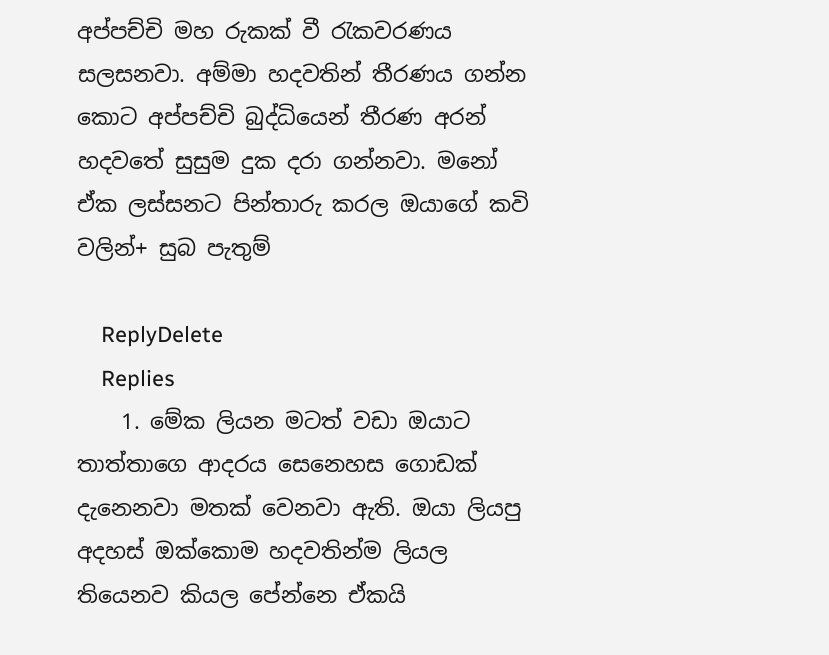අප්පච්චි මහ රුකක් වී රැකවරණය සලසනවා. අම්මා හදවතින් තීරණය ගන්න කොට අප්පච්චි බුද්ධියෙන් තීරණ අරන් හදවතේ සුසුම දුක දරා ගන්නවා. මනෝ ඒක ලස්සනට පින්තාරු කරල ඔයාගේ කවි වලින්+ සුබ පැතුම්

    ReplyDelete
    Replies
    1. මේක ලියන මටත් වඩා ඔයාට තාත්තාගෙ ආදරය සෙනෙහස ගොඩක් දැනෙනවා මතක් වෙනවා ඇති. ඔයා ලියපු අදහස් ඔක්කොම හදවතින්ම ලියල තියෙනව කියල පේන්නෙ ඒකයි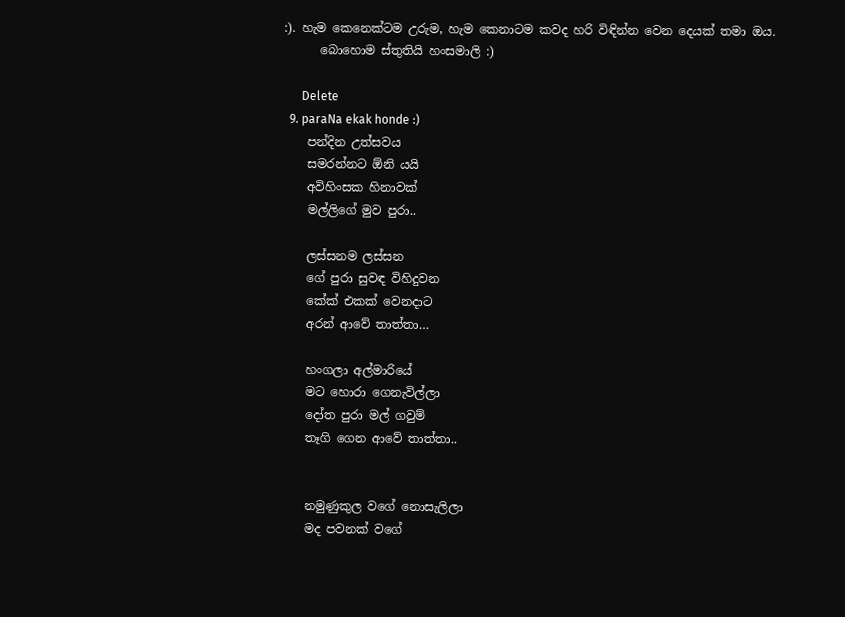:). හැම කෙනෙක්ටම උරුම, හැම කෙනාටම කවද හරි විඳින්න වෙන දෙයක් තමා ඔය.
      බොහොම ස්තුතියි හංසමාලි :)

      Delete
  9. paraNa ekak honde :)
    පන්දින උත්සවය
    සමරන්නට ඕනි යයි
    අවිහිංසක හිනාවක්
    මල්ලිගේ මුව පුරා..

    ලස්සනම ලස්සන
    ගේ පුරා සුවඳ විහිදුවන
    කේක් එකක් වෙනදාට
    අරන් ආවේ තාත්තා…

    හංගලා අල්මාරියේ
    මට හොරා ගෙනැවිල්ලා
    දෝත පුරා මල් ගවුම්
    තෑගි ගෙන ආවේ තාත්තා..


    නමුණුකුල වගේ නොසැලිලා
    මද පවනක් වගේ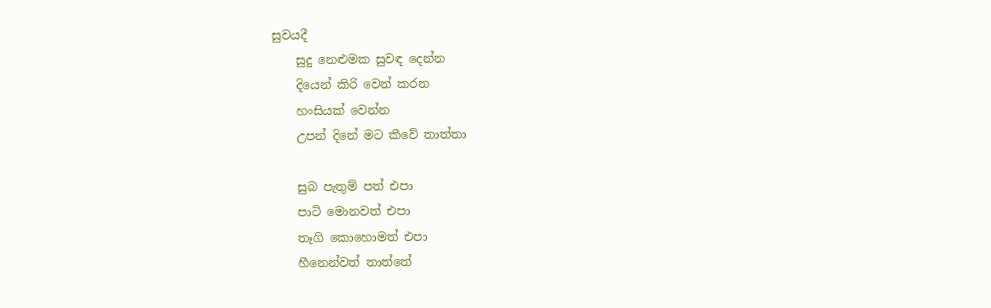සුවයදී
    සුදු නෙළුමක සුවඳ දෙන්න
    දියෙන් කිරි වෙන් කරන
    හංසියක් වෙන්න
    උපන් දිනේ මට කීවේ තාත්තා

    සුබ පැතුම් පත් එපා
    පාටි මොනවත් එපා
    තෑගි කොහොමත් එපා
    හීනෙන්වත් තාත්තේ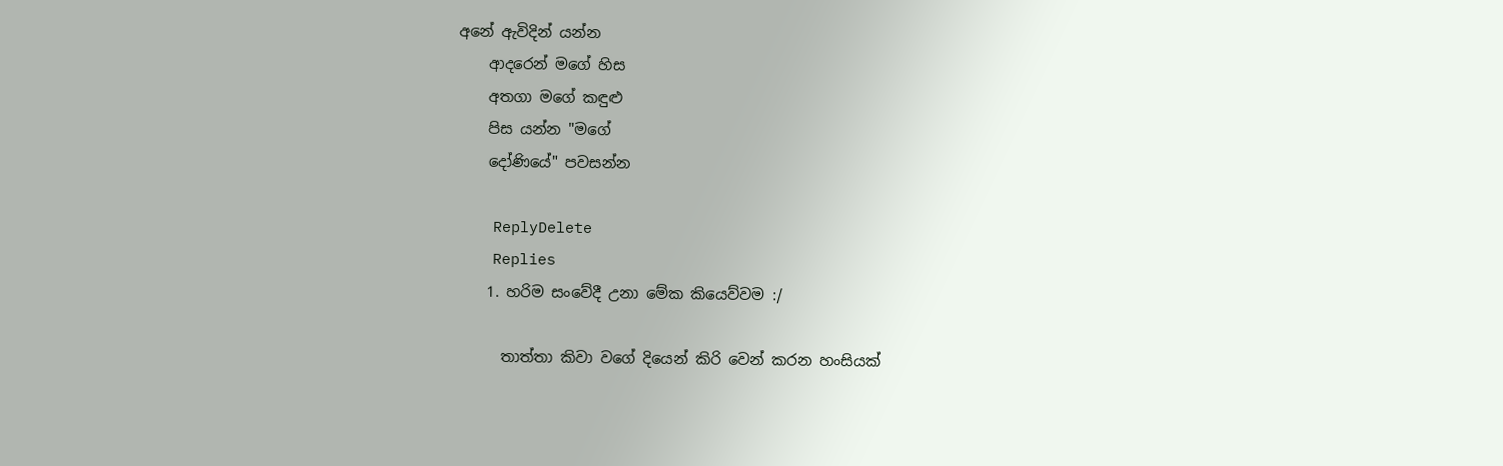අනේ ඇවිදින් යන්න
    ආදරෙන් මගේ හිස
    අතගා මගේ කඳුළු
    පිස යන්න "මගේ
    දෝණියේ" පවසන්න

    ReplyDelete
    Replies
    1. හරිම සංවේදී උනා මේක කියෙව්වම :/

      තාත්තා කිවා වගේ දියෙන් කිරි වෙන් කරන හංසියක්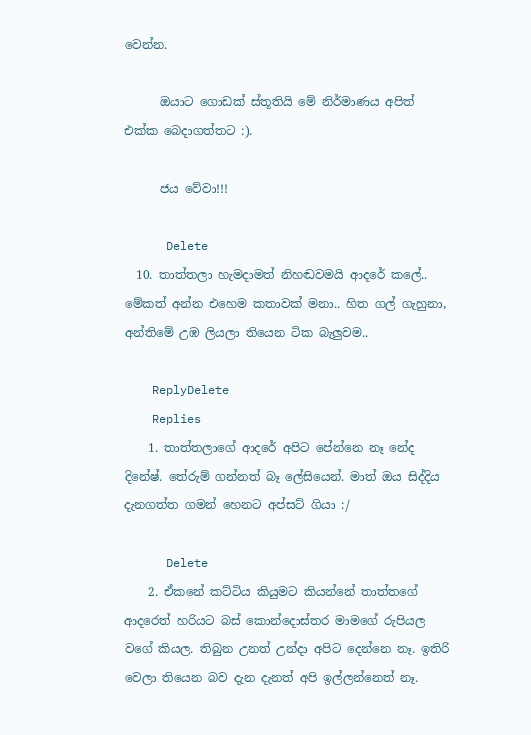වෙන්න.

      ඔයාට ගොඩක් ස්තූතියි මේ නිර්මාණය අපිත් එක්ක බෙදාගත්තට :).

      ජය වේවා!!!

      Delete
  10. තාත්තලා හැමදාමත් නිහඬවමයි ආදරේ කලේ.. මේකත් අන්න එහෙම කතාවක් මනා.. හිත ගල් ගැහුනා, අන්තිමේ උඹ ලියලා තියෙන ටික බැලුවම..

    ReplyDelete
    Replies
    1. තාත්තලාගේ ආදරේ අපිට පේන්නෙ නෑ නේද දිනේෂ්. තේරුම් ගන්නත් බෑ ලේසියෙන්. මාත් ඔය සිද්දිය දැනගත්ත ගමන් හෙනට අප්සට් ගියා :/

      Delete
    2. ඒකනේ කට්ටිය කියුමට කියන්නේ තාත්තගේ ආදරෙත් හරියට බස් කොන්දොස්තර මාමගේ රුපියල වගේ කියල. තිබුන උනත් උන්දා අපිට දෙන්නෙ නෑ. ඉතිරි වෙලා තියෙන බව දැන දැනත් අපි ඉල්ලන්නෙත් නෑ.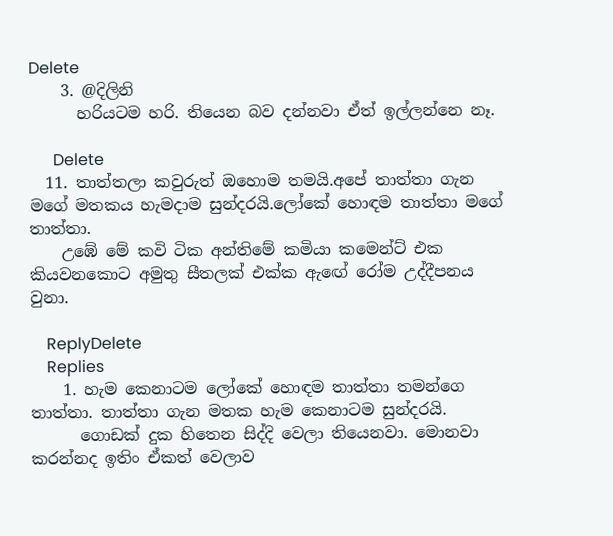Delete
    3. @දිලිනි
      හරියටම හරි. තියෙන බව දන්නවා ඒත් ඉල්ලන්නෙ නෑ.

      Delete
  11. තාත්තලා කවුරුත් ඔහොම තමයි.අපේ තාත්තා ගැන මගේ මතකය හැමදාම සුන්දරයි.ලෝකේ හොඳම තාත්තා මගේ තාත්තා.
    උඹේ මේ කවි ටික අන්තිමේ කමියා කමෙන්ට් එක කියවනකොට අමුතු සීතලක් එක්ක ඇඟේ රෝම උද්දීපනය වුනා.

    ReplyDelete
    Replies
    1. හැම කෙනාටම ලෝකේ හොඳම තාත්තා තමන්ගෙ තාත්තා. තාත්තා ගැන මතක හැම කෙනාටම සුන්දරයි.
      ගොඩක් දුක හිතෙන සිද්දි වෙලා තියෙනවා. මොනවා කරන්නද ඉතිං ඒකත් වෙලාව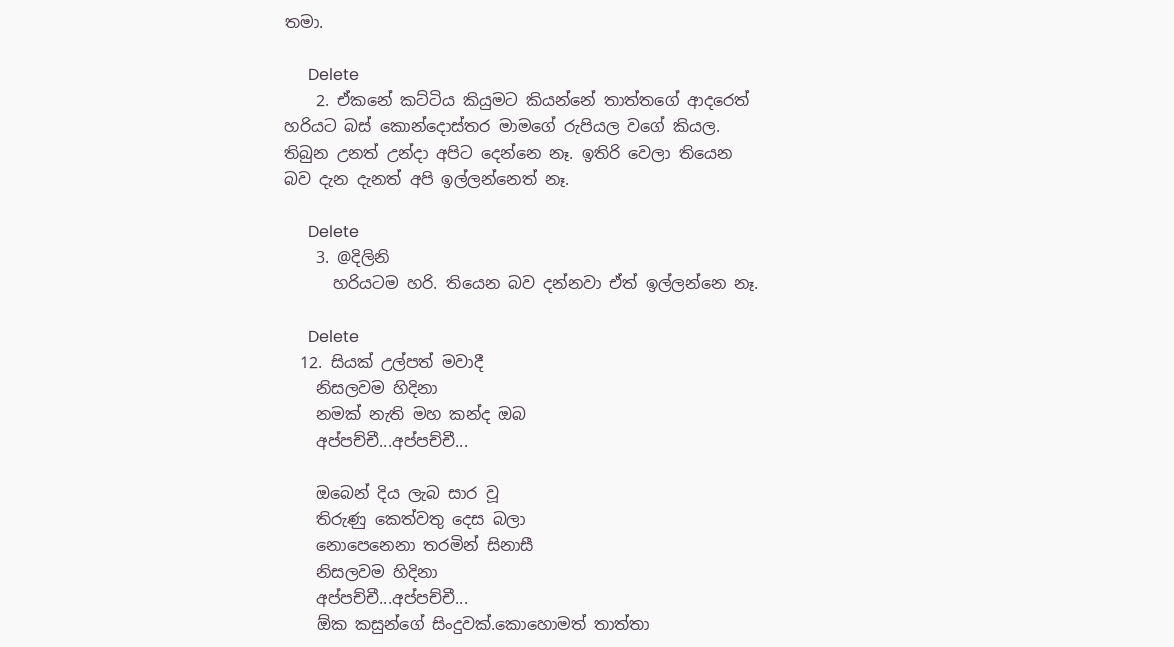තමා.

      Delete
    2. ඒකනේ කට්ටිය කියුමට කියන්නේ තාත්තගේ ආදරෙත් හරියට බස් කොන්දොස්තර මාමගේ රුපියල වගේ කියල. තිබුන උනත් උන්දා අපිට දෙන්නෙ නෑ. ඉතිරි වෙලා තියෙන බව දැන දැනත් අපි ඉල්ලන්නෙත් නෑ.

      Delete
    3. @දිලිනි
      හරියටම හරි. තියෙන බව දන්නවා ඒත් ඉල්ලන්නෙ නෑ.

      Delete
  12. සියක් උල්පත් මවාදී
    නිසලවම හිදිනා
    නමක් නැති මහ කන්ද ඔබ
    අප්පච්චී...අප්පච්චී...

    ඔබෙන් දිය ලැබ සාර වූ
    තිරුණු කෙත්වතු දෙස බලා
    නොපෙනෙනා තරමින් සිනාසී
    නිසලවම හිදිනා
    අප්පච්චී...අප්පච්චී...
    ඕක කසුන්ගේ සිංදුවක්.කොහොමත් තාත්තා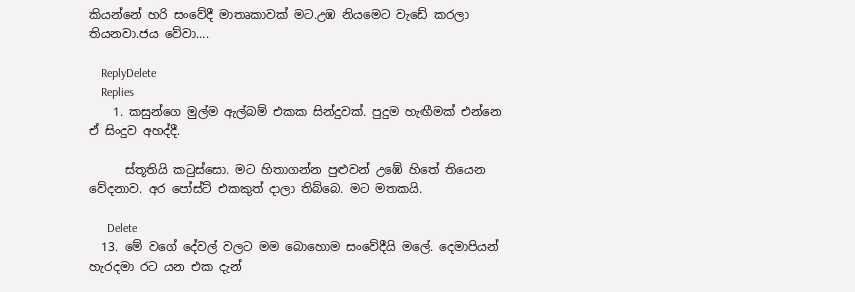කියන්නේ හරි සංවේදී මාතෘකාවක් මට.උඹ නියමෙට වැඩේ කරලා තියනවා.ජය වේවා....

    ReplyDelete
    Replies
    1. කසුන්ගෙ මුල්ම ඇල්බම් එකක සින්දුවක්. පුදුම හැඟීමක් එන්නෙ ඒ සිංදුව අහද්දී.

      ස්තූතියි කටුස්සො. මට හිතාගන්න පුළුවන් උඹේ හිතේ තියෙන වේදනාව. අර පෝස්ට් එකකුත් දාලා තිබ්බෙ. මට මතකයි.

      Delete
  13. මේ වගේ දේවල් වලට මම බොහොම සංවේදීයි මලේ. දෙමාපියන් හැරදමා රට යන එක දැන්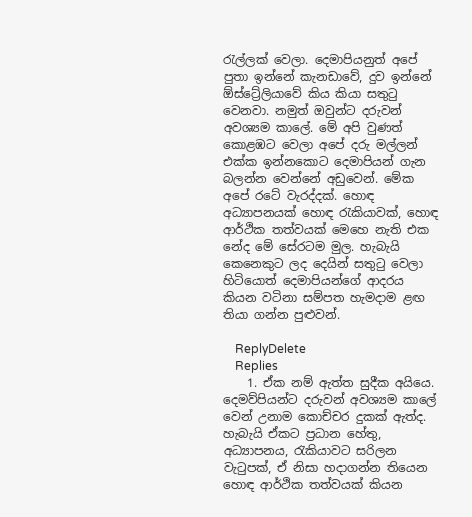රැල්ලක් වෙලා. දෙමාපියනුත් අපේ පුතා ඉන්නේ කැනඩාවේ, දුව ඉන්නේ ඕස්ට්‍රේලියාවේ කිය කියා සතුටු වෙනවා. නමුත් ඔවුන්ට දරුවන් අවශ්‍යම කාලේ. මේ අපි වුණත් කොළඹට වෙලා අපේ දරු මල්ලන් එක්ක ඉන්නකොට දෙමාපියන් ගැන බලන්න වෙන්නේ අඩුවෙන්. මේක අපේ රටේ වැරද්දක්. හොඳ අධ්‍යාපනයක් හොඳ රැකියාවක්, හොඳ ආර්ථික තත්වයක් මෙහෙ නැති එක නේද මේ සේරටම මුල. හැබැයි කෙනෙකුට ලද දෙයින් සතුටු වෙලා හිටියොත් දෙමාපියන්ගේ ආදරය කියන වටිනා සම්පත හැමදාම ළඟ තියා ගන්න පුළුවන්.

    ReplyDelete
    Replies
    1. ඒක නම් ඇත්ත සුදීක අයියෙ. දෙමව්පියන්ට දරුවන් අවශ්‍යම කාලේ වෙන් උනාම කොච්චර දුකක් ඇත්ද. හැබැයි ඒකට ප්‍රධාන හේතු, අධ්‍යාපනය, රැකියාවට සරිලන වැටුපක්, ඒ නිසා හදාගන්න තියෙන හොඳ ආර්ථික තත්වයක් කියන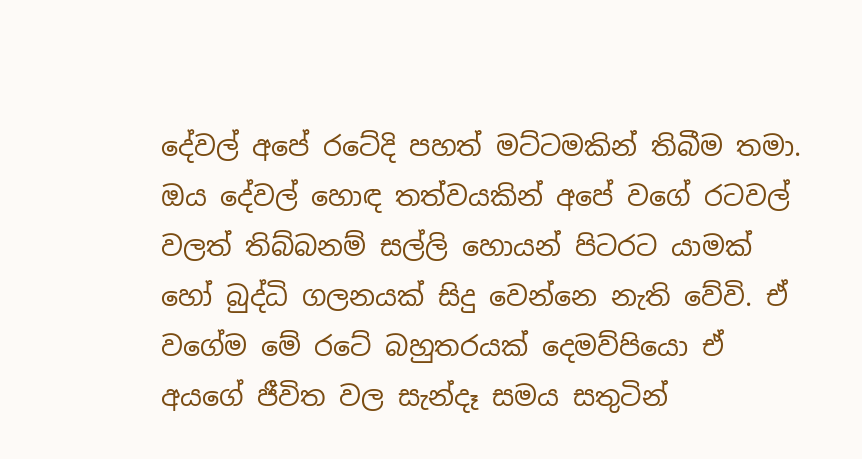දේවල් අපේ රටේදි පහත් මට්ටමකින් තිබීම තමා. ඔය දේවල් හොඳ තත්වයකින් අපේ වගේ රටවල් වලත් තිබ්බනම් සල්ලි හොයන් පිටරට යාමක් හෝ බුද්ධි ගලනයක් සිදු වෙන්නෙ නැති වේවි. ඒ වගේම මේ රටේ බහුතරයක් දෙමව්පියො ඒ අයගේ ජීවිත වල සැන්දෑ සමය සතුටින්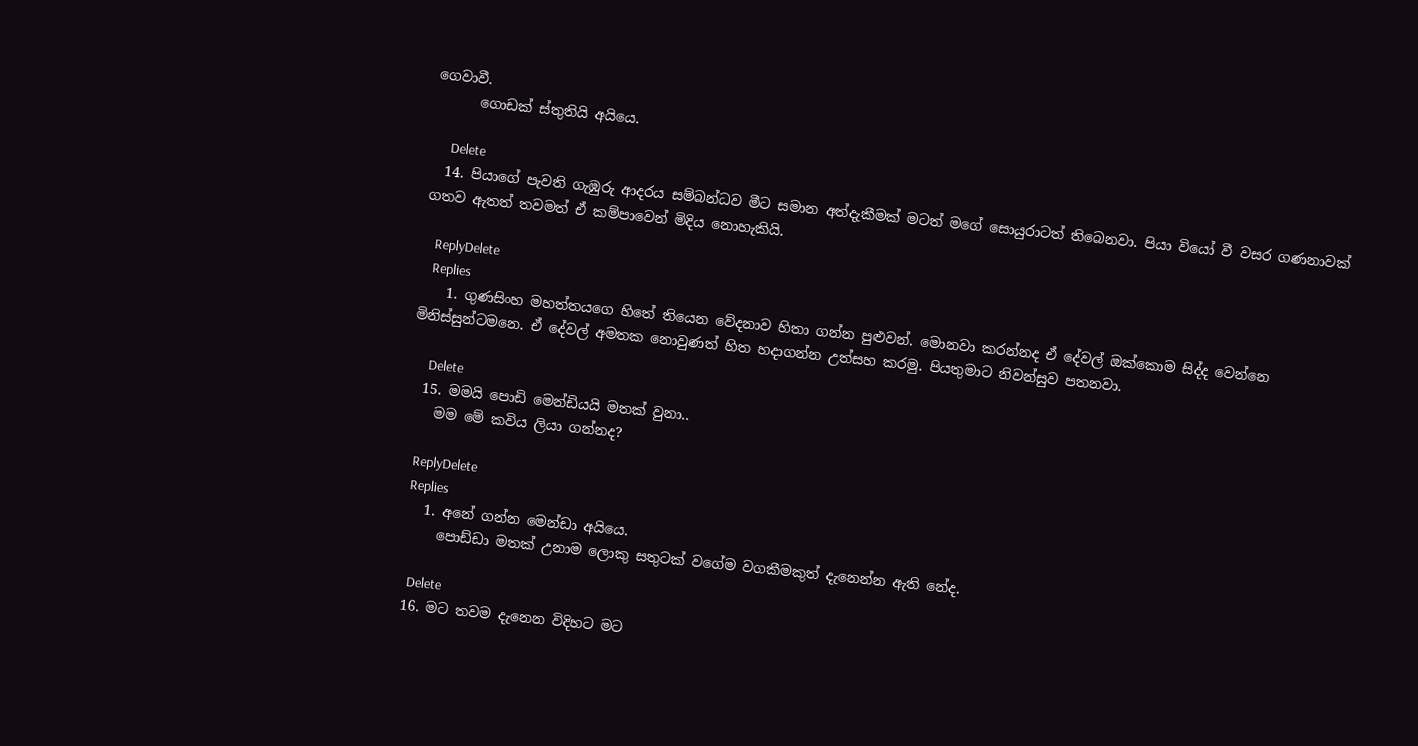ගෙවාවී.
      ගොඩක් ස්තුතියි අයියෙ.

      Delete
  14. පියාගේ පැවති ගැඹුරු ආදරය සම්බන්ධව මීට සමාන අත්දැකීමක් මටත් මගේ සොයුරාටත් තිබෙනවා. පියා වියෝ වී වසර ගණනාවක් ගතව ඇතත් තවමත් ඒ කම්පාවෙන් මිදිය නොහැකියි.

    ReplyDelete
    Replies
    1. ගුණසිංහ මහත්තයගෙ හිතේ තියෙන වේදනාව හිතා ගන්න පුළුවන්. මොනවා කරන්නද ඒ දේවල් ඔක්කොම සිද්ද වෙන්නෙ මිනිස්සුන්ටමනෙ. ඒ දේවල් අමතක නොවුණත් හිත හදාගන්න උත්සහ කරමු. පියතුමාට නිවන්සුව පතනවා.

      Delete
  15. මමයි පොඩි මෙන්ඩියයි මතක් වුනා..
    මම මේ කවිය ලියා ගන්නද?

    ReplyDelete
    Replies
    1. අනේ ගන්න මෙන්ඩා අයියෙ.
      පොඩ්ඩා මතක් උනාම ලොකු සතුටක් වගේම වගකීමකුත් දැනෙන්න ඇති නේද.

      Delete
  16. මට තවම දැනෙන විදිහට මට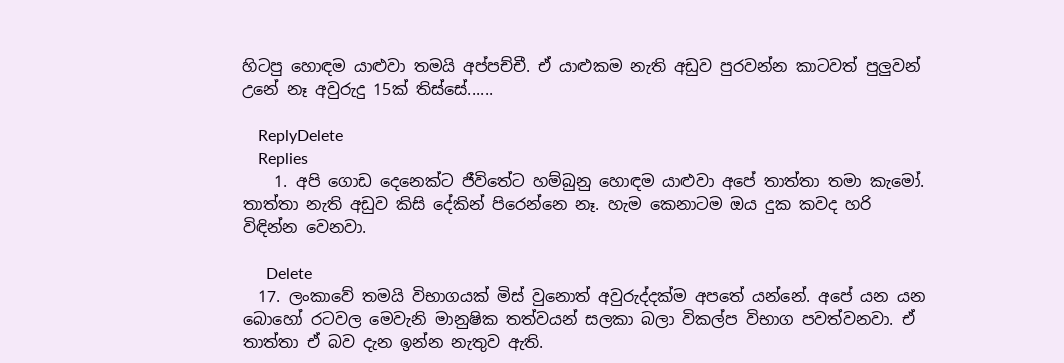හිටපු හොඳම යාළුවා තමයි අප්පච්චී. ඒ යාළුකම නැති අඩුව පුරවන්න කාටවත් පුලුවන් උනේ නෑ අවුරුදු 15ක් තිස්සේ......

    ReplyDelete
    Replies
    1. අපි ගොඩ දෙනෙක්ට ජීවිතේට හම්බුනු හොඳම යාළුවා අපේ තාත්තා තමා කැමෝ. තාත්තා නැති අඩුව කිසි දේකින් පිරෙන්නෙ නෑ. හැම කෙනාටම ඔය දුක කවද හරි විඳින්න වෙනවා.

      Delete
  17. ලංකාවේ තමයි විභාගයක් මිස් වුනොත් අවුරුද්දක්ම අපතේ යන්නේ. අපේ යන යන බොහෝ රටවල මෙවැනි මානුෂික තත්වයන් සලකා බලා විකල්ප විභාග පවත්වනවා. ඒ තාත්තා ඒ බව දැන ඉන්න නැතුව ඇති.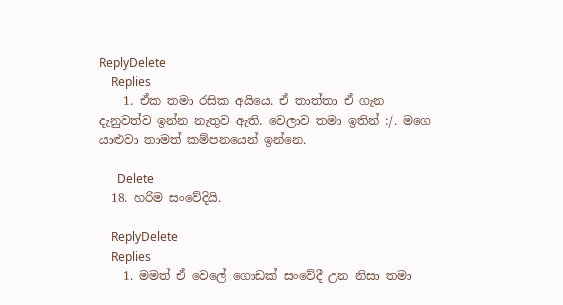ReplyDelete
    Replies
    1. ඒක තමා රසික අයියෙ. ඒ තාත්තා ඒ ගැන දැනුවත්ව ඉන්න නැතුව ඇති. වෙලාව තමා ඉතින් :/. මගෙ යාළුවා තාමත් කම්පනයෙන් ඉන්නෙ.

      Delete
  18. හරිම සංවේදියි.

    ReplyDelete
    Replies
    1. මමත් ඒ වෙලේ ගොඩක් සංවේදී උන නිසා තමා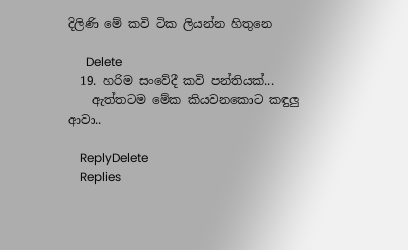දිලිණි මේ කවි ටික ලියන්න හිතුනෙ

      Delete
  19. හරිම සංවේදී කවි පන්තියක්...
    ඇත්තටම මේක කියවනකොට කඳුලු ආවා..

    ReplyDelete
    Replies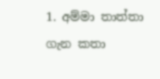1. අම්මා තාත්තා ගැන කතා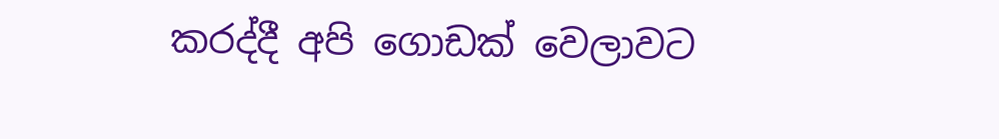කරද්දී අපි ගොඩක් වෙලාවට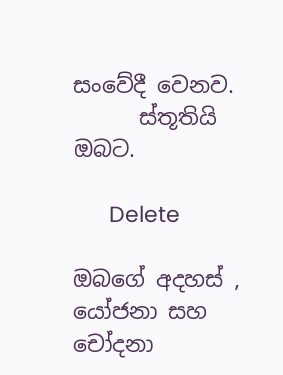සංවේදී වෙනව.
      ස්තූතියි ඔබට.

      Delete

ඔබගේ අදහස් , යෝජනා සහ චෝදනා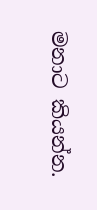මනාට කියන්න.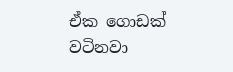ඒක ගොඩක් වටිනවා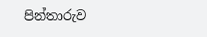පින්තාරුව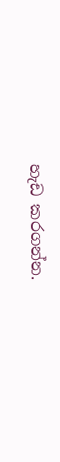හැඩ කරගන්න.